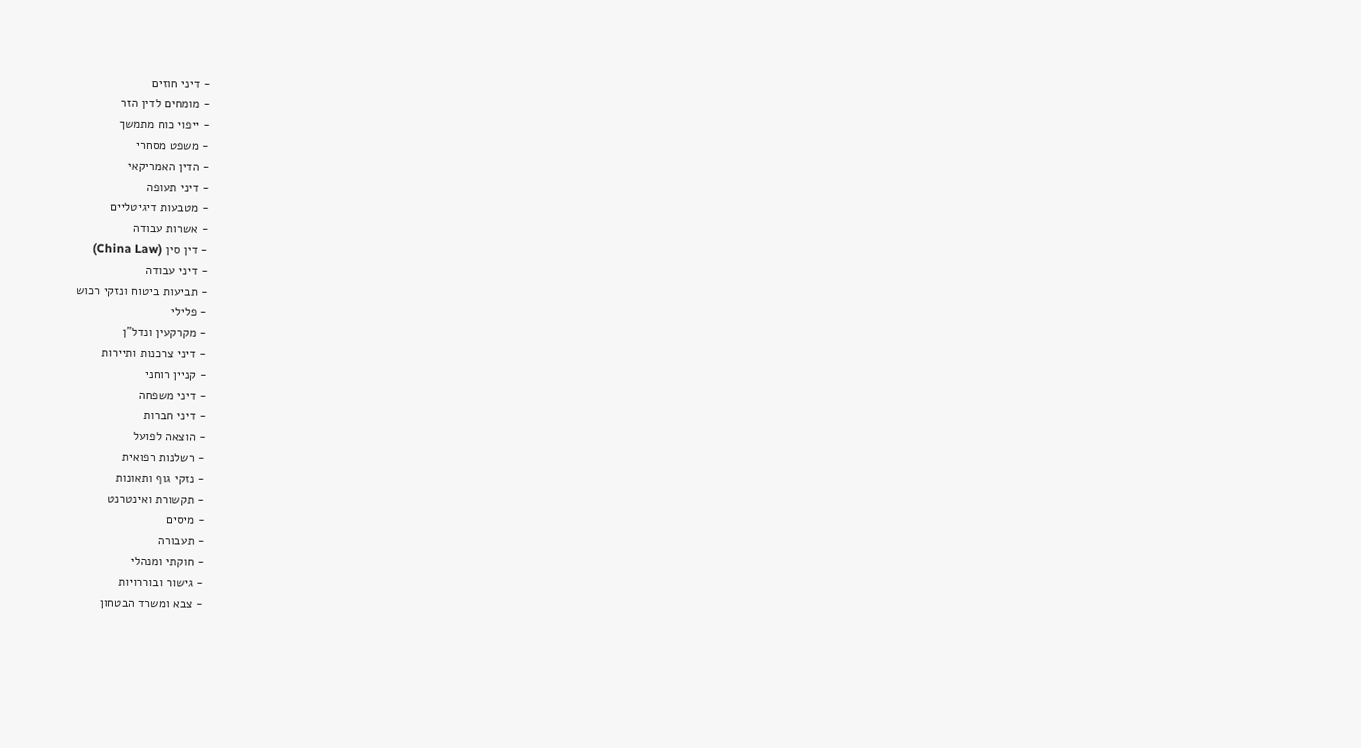- דיני חוזים
- מומחים לדין הזר
- ייפוי כוח מתמשך
- משפט מסחרי
- הדין האמריקאי
- דיני תעופה
- מטבעות דיגיטליים
- אשרות עבודה
- דין סין (China Law)
- דיני עבודה
- תביעות ביטוח ונזקי רכוש
- פלילי
- מקרקעין ונדל"ן
- דיני צרכנות ותיירות
- קניין רוחני
- דיני משפחה
- דיני חברות
- הוצאה לפועל
- רשלנות רפואית
- נזקי גוף ותאונות
- תקשורת ואינטרנט
- מיסים
- תעבורה
- חוקתי ומנהלי
- גישור ובוררויות
- צבא ומשרד הבטחון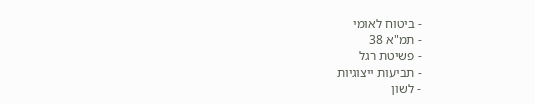- ביטוח לאומי
- תמ"א 38
- פשיטת רגל
- תביעות ייצוגיות
- לשון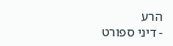הרע
- דיני ספורט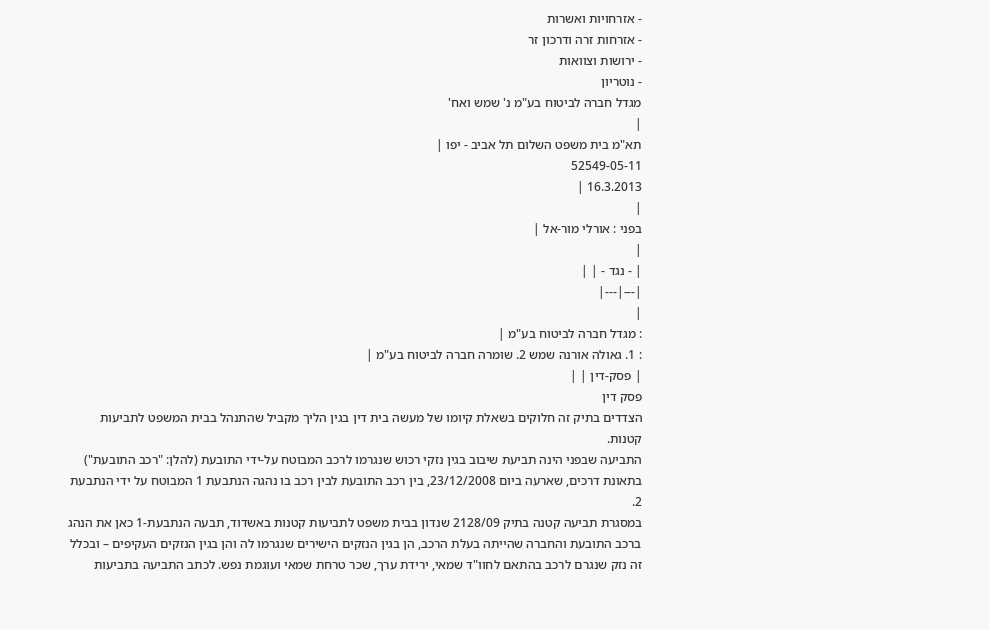- אזרחויות ואשרות
- אזרחות זרה ודרכון זר
- ירושות וצוואות
- נוטריון
מגדל חברה לביטוח בע"מ נ' שמש ואח'
|
תא"מ בית משפט השלום תל אביב - יפו |
52549-05-11
16.3.2013 |
|
בפני : אורלי מור-אל |
|
| - נגד - | |
|---|---|
|
: מגדל חברה לביטוח בע"מ |
: 1. גאולה אורנה שמש 2. שומרה חברה לביטוח בע"מ |
| פסק-דין | |
פסק דין
הצדדים בתיק זה חלוקים בשאלת קיומו של מעשה בית דין בגין הליך מקביל שהתנהל בבית המשפט לתביעות קטנות.
התביעה שבפני הינה תביעת שיבוב בגין נזקי רכוש שנגרמו לרכב המבוטח על-ידי התובעת (להלן: "רכב התובעת") בתאונת דרכים, שארעה ביום 23/12/2008, בין רכב התובעת לבין רכב בו נהגה הנתבעת 1 המבוטח על ידי הנתבעת 2.
במסגרת תביעה קטנה בתיק 2128/09 שנדון בבית משפט לתביעות קטנות באשדוד, תבעה הנתבעת-1 כאן את הנהג ברכב התובעת והחברה שהייתה בעלת הרכב, הן בגין הנזקים הישירים שנגרמו לה והן בגין הנזקים העקיפים – ובכלל זה נזק שנגרם לרכב בהתאם לחוו"ד שמאי, ירידת ערך, שכר טרחת שמאי ועוגמת נפש. לכתב התביעה בתביעות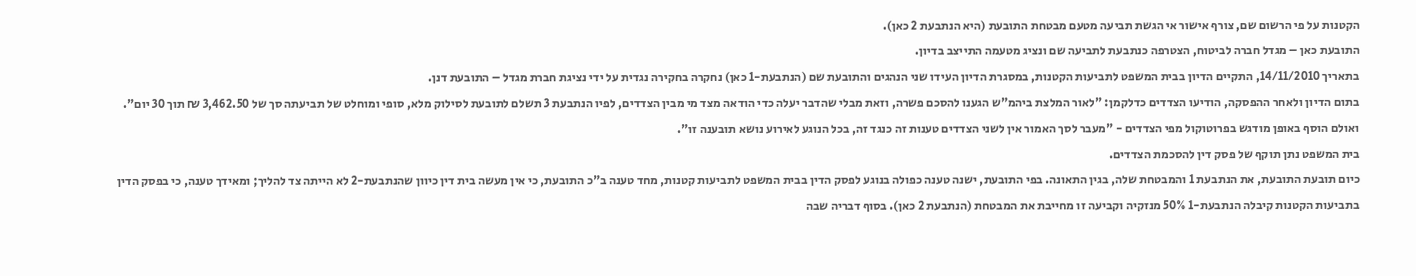הקטנות על פי הרשום שם, צורף אישור אי הגשת תביעה מטעם מבטחת התובעת (היא הנתבעת 2 כאן).
התובעת כאן – מגדל חברה לביטוח, הצטרפה כנתבעת לתביעה שם ונציג מטעמה התייצב בדיון.
בתאריך 14/11/2010, התקיים הדיון בבית המשפט לתביעות הקטנות, במסגרת הדיון העידו שני הנהגים והתובעת שם (הנתבעת-1 כאן) נחקרה בחקירה נגדית על ידי נציגת חברת מגדל – התובעת דנן.
בתום הדיון ולאחר ההפסקה, הודיעו הצדדים כדלקמן: "לאור המלצת ביהמ"ש הגענו להסכם פשרה, וזאת מבלי שהדבר יעלה כדי הודאה מצד מי מבין הצדדים, לפיו הנתבעת 3 תשלם לתובעת לסילוק מלא, סופי ומוחלט של תביעתה סך של 3,462.50 ₪ תוך 30 יום".
ואולם הוסף באופן מודגש בפרוטוקול מפי הצדדים - "מעבר לסך האמור אין לשני הצדדים טענות זה כנגד זה, בכל הנוגע לאירוע נושא תובענה זו".
בית המשפט נתן תוקף של פסק דין להסכמת הצדדים.
כיום תובעת התובעת, את הנתבעת 1 והמבטחת שלה, בגין התאונה. בפי התובעת, ישנה טענה כפולה בנוגע לפסק הדין בבית המשפט לתביעות קטנות, מחד טענה ב"כ התובעת, כי אין מעשה בית דין כיוון שהנתבעת-2 לא הייתה צד להליך; ומאידך טענה, כי בפסק הדין בתביעות הקטנות קיבלה הנתבעת-1 50% מנזקיה וקביעה זו מחייבת את המבטחת (הנתבעת 2 כאן). בסוף דבריה שבה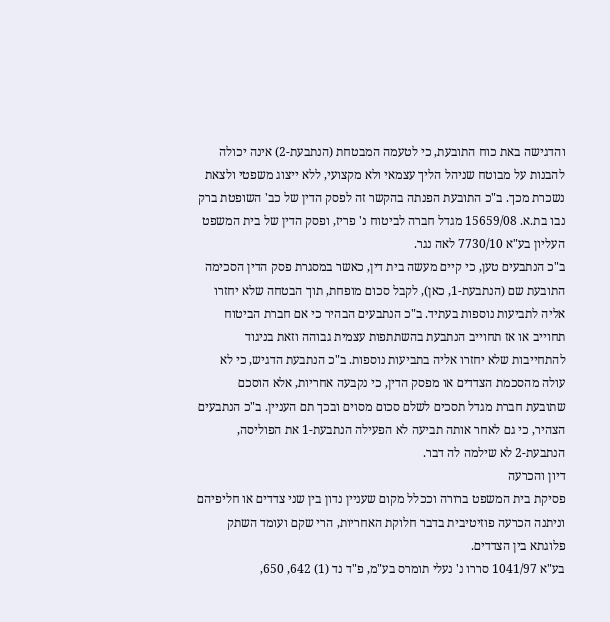והדגישה באת כוח התובעת, כי לטעמה המבטחת (הנתבעת-2) אינה יכולה להבנות על מבוטח שניהל הליך עצמאי ולא מקצועי, ללא ייצוג משפטי ולצאת נשכרת מכך. ב"כ התובעת הפנתה בהקשר זה לפסק הדין של כב' השופטת ברק נבו בת.א. 15659/08 מגדל חברה לביטוח נ' פריז, ופסק הדין של בית המשפט העליון בע"א 7730/10 לאה נגר.
ב"כ הנתבעים טען, כי קיים מעשה בית דין, כאשר במסגרת פסק הדין הסכימה התובעת שם (הנתבעת-1, כאן), לקבל סכום מופחת, תוך הבטחה שלא יחזרו אליה לתביעות נוספות בעתיד. ב"כ הנתבעים הבהיר כי אם חברת הביטוח תחוייב או אז תחוייב הנתבעת בהשתתפות עצמית גבוהה וזאת בניגוד להתחייבות שלא יחזרו אליה בתביעות נוספות. ב"כ הנתבעת הדגיש, כי לא עולה מהסכמת הצדדים או מפסק הדין, כי נקבעה אחריות, אלא הוסכם שתובעת חברת מגדל תסכים לשלם סכום מסוים ובכך תם העניין. ב"כ הנתבעים הצהיר, כי גם לאחר אותה תביעה לא הפעילה הנתבעת-1 את הפוליסה, הנתבעת-2 לא שילמה לה דבר.
דיון והכרעה
פסיקת בית המשפט ברורה וככלל מקום שעניין נדון בין שני צדדים או חליפיהם וניתנה הכרעה פוזיטיבית בדבר חלוקת האחריות, הרי שקם ועומד השתק פלוגתא בין הצדדים.
בע"א 1041/97 סררו נ' נעלי תומרס בע"מ, פ"ד נד (1) 642, 650,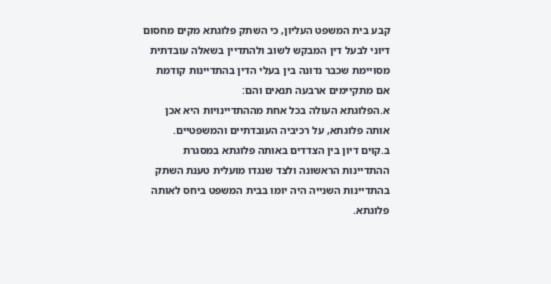קבע בית המשפט העליון, כי השתק פלוגתא מקים מחסום דיוני לבעל דין המבקש לשוב ולהתדיין בשאלה עובדתית מסויימת שכבר נדונה בין בעלי הדין בהתדיינות קודמת אם מתקיימים ארבעה תנאים והם:
א.הפלוגתא העולה בכל אחת מההתדיינויות היא אכן אותה פלוגתא, על רכיביה העובדתיים והמשפטיים.
ב.קוים דיון בין הצדדים באותה פלוגתא במסגרת ההתדיינות הראשונה ולצד שנגדו מועלית טענת השתק בהתדיינות השנייה היה יומו בבית המשפט ביחס לאותה פלוגתא.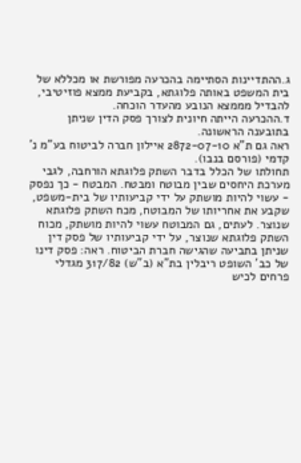ג.ההתדיינות הסתיימה בהכרעה מפורשת או מכללא של בית המשפט באותה פלוגתא, בקביעת ממצא פוזיטיבי, להבדיל מממצא הנובע מהעדר הוכחה.
ד.ההכרעה הייתה חיונית לצורך פסק הדין שניתן בתובענה הראשונה.
ראה גם ת"א 2872-07-10 איילון חברה לביטוח בע"מ נ' קדמי (פורסם בנבו).
תחולתו של הכלל בדבר השתק פלוגתא הורחבה, לגבי מערכת היחסים שבין מבוטח ומבטח. המבטח - כך נפסק - עשוי להיות מושתק על ידי קביעותיו של בית-משפט, שקבע את אחריותו של המבוטח, מכח השתק פלוגתא שנוצר. לעתים, גם המבוטח עשוי להיות מושתק, מכוח השתק פלוגתא שנוצר, על ידי קביעותיו של פסק דין שניתן בתביעה שהגישה חברת הביטוח. ראה: פסק דינו של כב' השופט ריבלין בת"א (ב"ש) 317/82 מגדלי פרחים לכיש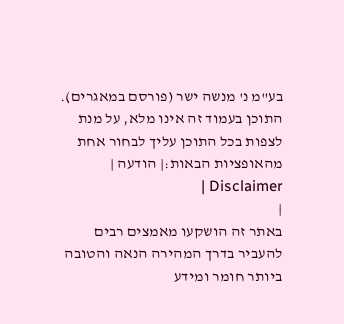בע"מ נ' מנשה ישר (פורסם במאגרים).
התוכן בעמוד זה אינו מלא, על מנת לצפות בכל התוכן עליך לבחור אחת מהאופציות הבאות:| הודעה | Disclaimer |
|
באתר זה הושקעו מאמצים רבים להעביר בדרך המהירה הנאה והטובה ביותר חומר ומידע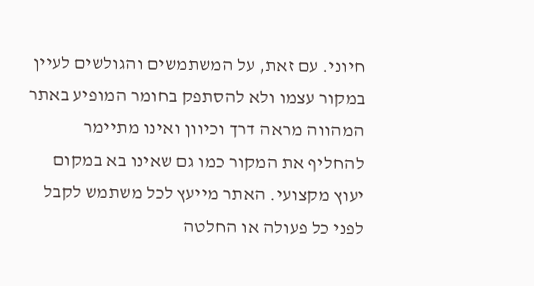חיוני. עם זאת, על המשתמשים והגולשים לעיין במקור עצמו ולא להסתפק בחומר המופיע באתר המהווה מראה דרך וכיוון ואינו מתיימר להחליף את המקור כמו גם שאינו בא במקום יעוץ מקצועי. האתר מייעץ לכל משתמש לקבל לפני כל פעולה או החלטה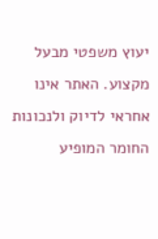יעוץ משפטי מבעל מקצוע. האתר אינו אחראי לדיוק ולנכונות החומר המופיע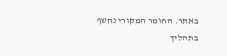באתר. החומר המקורי נחשף בתהליך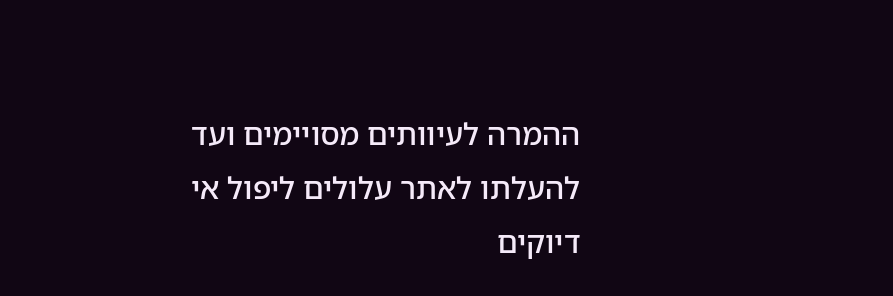ההמרה לעיוותים מסויימים ועד להעלתו לאתר עלולים ליפול אי דיוקים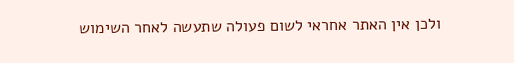ולכן אין האתר אחראי לשום פעולה שתעשה לאחר השימוש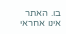בו. האתר אינו אחראי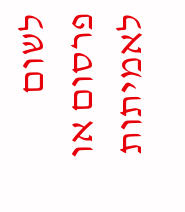לשום פרסום או לאמיתות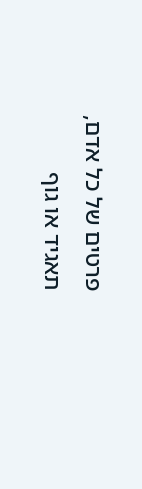פרטים של כל אדם, תאגיד או גוף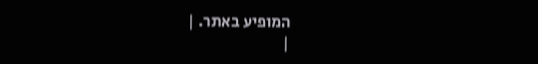המופיע באתר. |
|